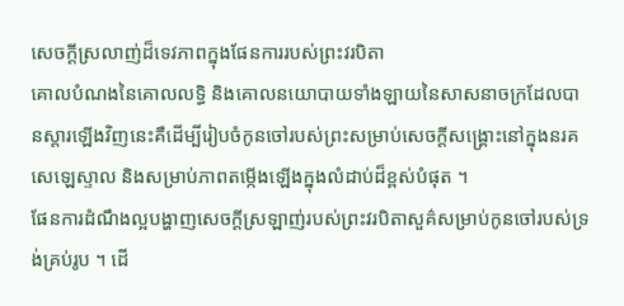សេចក្ដីស្រលាញ់ដ៏ទេវភាពក្នុងផែនការរបស់ព្រះវរបិតា
គោលបំណងនៃគោលលទ្ធិ និងគោលនយោបាយទាំងឡាយនៃសាសនាចក្រដែលបានស្ដារឡើងវិញនេះគឺដើម្បីរៀបចំកូនចៅរបស់ព្រះសម្រាប់សេចក្ដីសង្គ្រោះនៅក្នុងនរគសេឡេស្ទាល និងសម្រាប់ភាពតម្កើងឡើងក្នុងលំដាប់ដ៏ខ្ពស់បំផុត ។
ផែនការដំណឹងល្អបង្ហាញសេចក្ដីស្រឡាញ់របស់ព្រះវរបិតាសួគ៌សម្រាប់កូនចៅរបស់ទ្រង់គ្រប់រូប ។ ដើ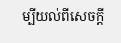ម្បីយល់ពីសេចក្ដី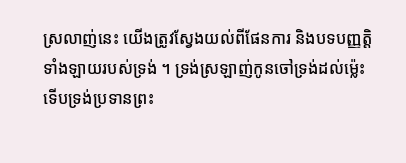ស្រលាញ់នេះ យើងត្រូវស្វែងយល់ពីផែនការ និងបទបញ្ញត្តិទាំងឡាយរបស់ទ្រង់ ។ ទ្រង់ស្រឡាញ់កូនចៅទ្រង់ដល់ម្ល៉េះ ទើបទ្រង់ប្រទានព្រះ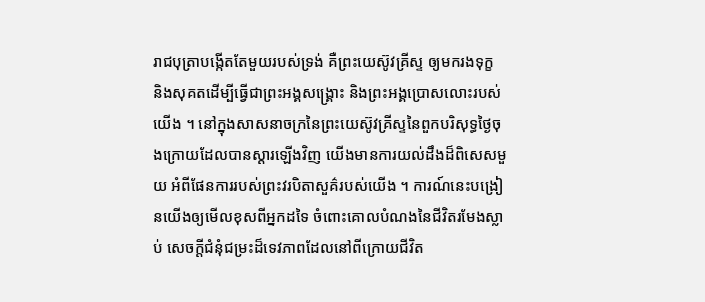រាជបុត្រាបង្កើតតែមួយរបស់ទ្រង់ គឺព្រះយេស៊ូវគ្រីស្ទ ឲ្យមករងទុក្ខ និងសុគតដើម្បីធ្វើជាព្រះអង្គសង្រ្គោះ និងព្រះអង្គប្រោសលោះរបស់យើង ។ នៅក្នុងសាសនាចក្រនៃព្រះយេស៊ូវគ្រីស្ទនៃពួកបរិសុទ្ធថ្ងៃចុងក្រោយដែលបានស្ដារឡើងវិញ យើងមានការយល់ដឹងដ៏ពិសេសមួយ អំពីផែនការរបស់ព្រះវរបិតាសួគ៌របស់យើង ។ ការណ៍នេះបង្រៀនយើងឲ្យមើលខុសពីអ្នកដទៃ ចំពោះគោលបំណងនៃជីវិតរមែងស្លាប់ សេចក្តីជំនុំជម្រះដ៏ទេវភាពដែលនៅពីក្រោយជីវិត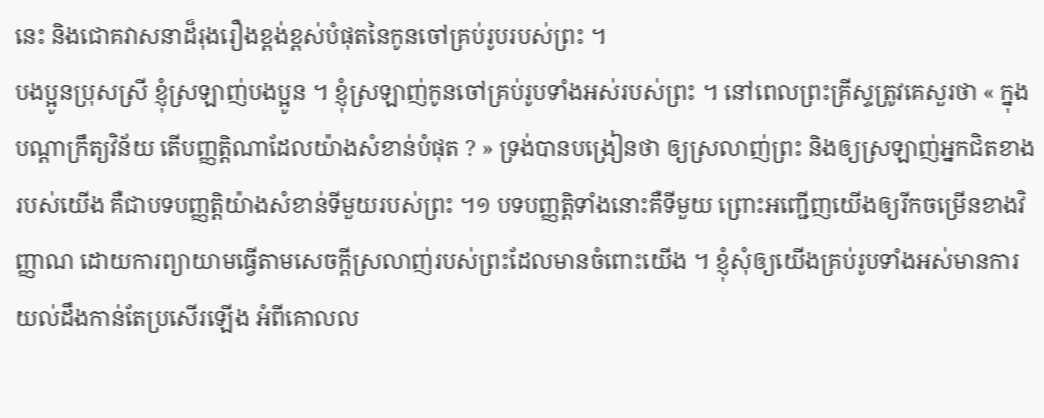នេះ និងជោគវាសនាដ៏រុងរឿងខ្ពង់ខ្ពស់បំផុតនៃកូនចៅគ្រប់រូបរបស់ព្រះ ។
បងប្អូនប្រុសស្រី ខ្ញុំស្រឡាញ់បងប្អូន ។ ខ្ញុំស្រឡាញ់កូនចៅគ្រប់រូបទាំងអស់របស់ព្រះ ។ នៅពេលព្រះគ្រីស្ទត្រូវគេសួរថា « ក្នុងបណ្ដាក្រឹត្យវិន័យ តើបញ្ញត្តិណាដែលយ៉ាងសំខាន់បំផុត ? » ទ្រង់បានបង្រៀនថា ឲ្យស្រលាញ់ព្រះ និងឲ្យស្រឡាញ់អ្នកជិតខាងរបស់យើង គឺជាបទបញ្ញត្តិយ៉ាងសំខាន់ទីមួយរបស់ព្រះ ។១ បទបញ្ញត្តិទាំងនោះគឺទីមួយ ព្រោះអញ្ជើញយើងឲ្យរីកចម្រើនខាងវិញ្ញាណ ដោយការព្យាយាមធ្វើតាមសេចក្ដីស្រលាញ់របស់ព្រះដែលមានចំពោះយើង ។ ខ្ញុំសុំឲ្យយើងគ្រប់រូបទាំងអស់មានការយល់ដឹងកាន់តែប្រសើរឡើង អំពីគោលល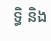ទ្ធិ និង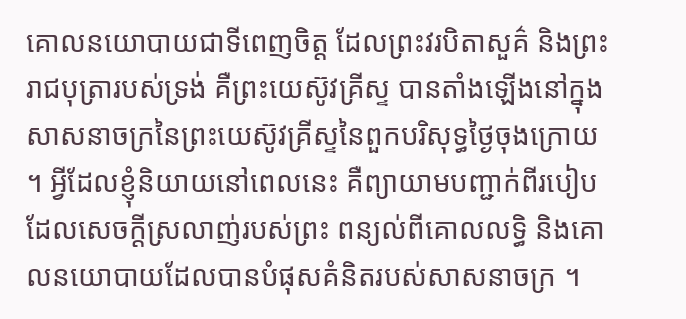គោលនយោបាយជាទីពេញចិត្ត ដែលព្រះវរបិតាសួគ៌ និងព្រះរាជបុត្រារបស់ទ្រង់ គឺព្រះយេស៊ូវគ្រីស្ទ បានតាំងឡើងនៅក្នុងសាសនាចក្រនៃព្រះយេស៊ូវគ្រីស្ទនៃពួកបរិសុទ្ធថ្ងៃចុងក្រោយ ។ អ្វីដែលខ្ញុំនិយាយនៅពេលនេះ គឺព្យាយាមបញ្ជាក់ពីរបៀបដែលសេចក្ដីស្រលាញ់របស់ព្រះ ពន្យល់ពីគោលលទ្ធិ និងគោលនយោបាយដែលបានបំផុសគំនិតរបស់សាសនាចក្រ ។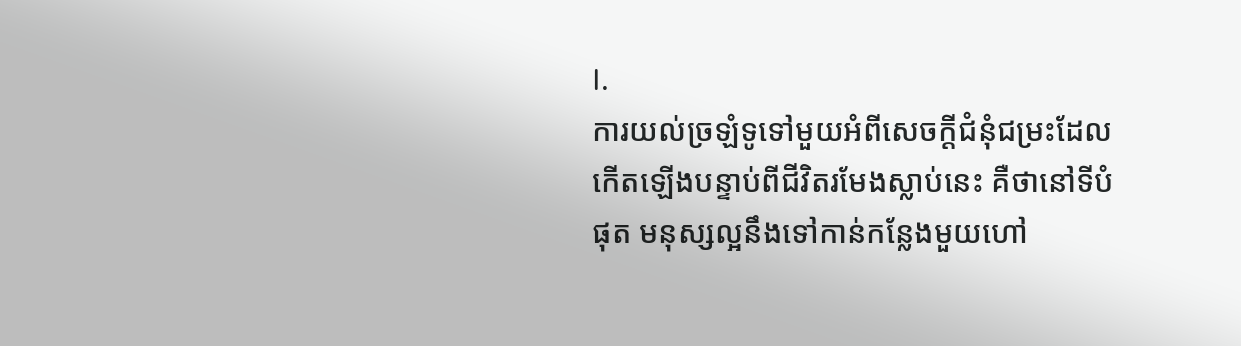I.
ការយល់ច្រឡំទូទៅមួយអំពីសេចក្តីជំនុំជម្រះដែលកើតឡើងបន្ទាប់ពីជីវិតរមែងស្លាប់នេះ គឺថានៅទីបំផុត មនុស្សល្អនឹងទៅកាន់កន្លែងមួយហៅ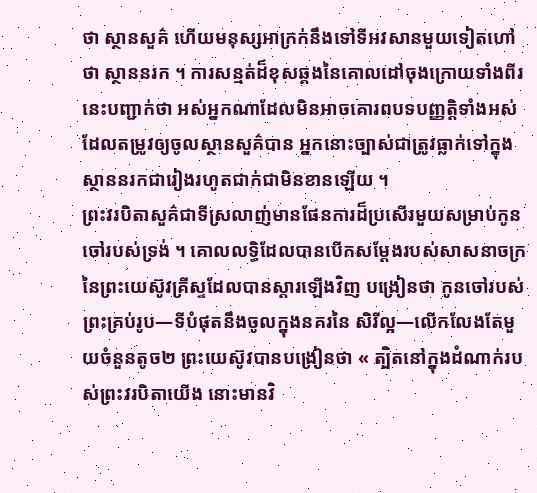ថា ស្ថានសួគ៌ ហើយមនុស្សអាក្រក់នឹងទៅទីអវសានមួយទៀតហៅថា ស្ថាននរក ។ ការសន្មត់ដ៏ខុសឆ្គងនៃគោលដៅចុងក្រោយទាំងពីរនេះបញ្ជាក់ថា អស់អ្នកណាដែលមិនអាចគោរពបទបញ្ញត្តិទាំងអស់ដែលតម្រូវឲ្យចូលស្ថានសួគ៌បាន អ្នកនោះច្បាស់ជាត្រូវធ្លាក់ទៅក្នុងស្ថាននរកជារៀងរហូតជាក់ជាមិនខានឡើយ ។
ព្រះវរបិតាសួគ៌ជាទីស្រលាញ់មានផែនការដ៏ប្រសើរមួយសម្រាប់កូនចៅរបស់ទ្រង់ ។ គោលលទ្ធិដែលបានបើកសម្ដែងរបស់សាសនាចក្រនៃព្រះយេស៊ូវគ្រីស្ទដែលបានស្ដារឡើងវិញ បង្រៀនថា កូនចៅរបស់ព្រះគ្រប់រូប—ទីបំផុតនឹងចូលក្នុងនគរនៃ សិរីល្អ—លើកលែងតែមួយចំនួនតូច២ ព្រះយេស៊ូវបានបង្រៀនថា « ត្បិតនៅក្នុងដំណាក់របស់ព្រះវរបិតាយើង នោះមានវិ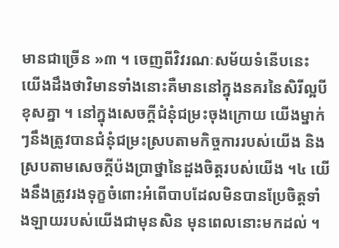មានជាច្រើន »៣ ។ ចេញពីវិវរណៈសម័យទំនើបនេះ យើងដឹងថាវិមានទាំងនោះគឺមាននៅក្នុងនគរនៃសិរីល្អបីខុសគ្នា ។ នៅក្នុងសេចក្តីជំនុំជម្រះចុងក្រោយ យើងម្នាក់ៗនឹងត្រូវបានជំនុំជម្រះស្របតាមកិច្ចការរបស់យើង និងស្របតាមសេចក្ដីប៉ងប្រាថ្នានៃដួងចិត្តរបស់យើង ។៤ យើងនឹងត្រូវរងទុក្ខចំពោះអំពើបាបដែលមិនបានប្រែចិត្តទាំងឡាយរបស់យើងជាមុនសិន មុនពេលនោះមកដល់ ។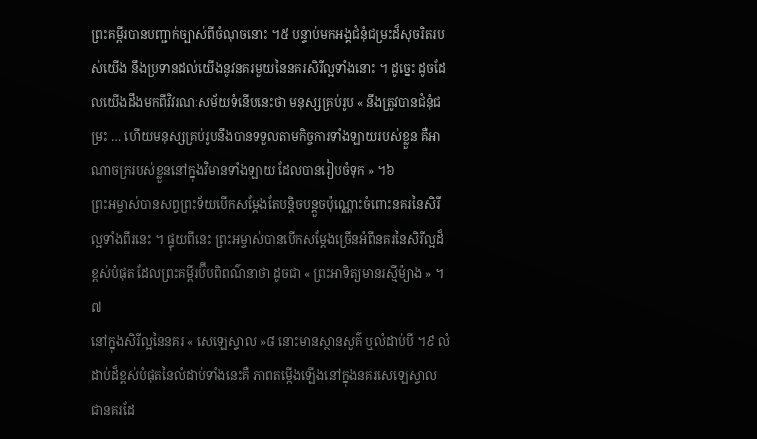ព្រះគម្ពីរបានបញ្ជាក់ច្បាស់ពីចំណុចនោះ ។៥ បន្ទាប់មកអង្គជំនុំជម្រះដ៏សុចរិតរបស់យើង នឹងប្រទានដល់យើងនូវនគរមួយនៃនគរសិរីល្អទាំងនោះ ។ ដូច្នេះ ដូចដែលយើងដឹងមកពីវិវរណៈសម័យទំនើបនេះថា មនុស្សគ្រប់រូប « នឹងត្រូវបានជំនុំជម្រះ … ហើយមនុស្សគ្រប់រូបនឹងបានទទួលតាមកិច្ចការទាំងឡាយរបស់ខ្លួន គឺអាណាចក្ររបស់ខ្លួននៅក្នុងវិមានទាំងឡាយ ដែលបានរៀបចំទុក » ។៦
ព្រះអម្ចាស់បានសព្វព្រះទ័យបើកសម្ដែងតែបន្តិចបន្តួចប៉ុណ្ណោះចំពោះនគរនៃសិរីល្អទាំងពីរនេះ ។ ផ្ទុយពីនេះ ព្រះអម្ចាស់បានបើកសម្ដែងច្រើនអំពីនគរនៃសិរីល្អដ៏ខ្ពស់បំផុត ដែលព្រះគម្ពីរប៊ីបពិពណ៌នាថា ដូចជា « ព្រះអាទិត្យមានរស្មីម៉្យាង » ។៧
នៅក្នុងសិរីល្អនៃនគរ « សេឡេស្ទាល »៨ នោះមានស្ថានសួគ៌ ឬលំដាប់បី ។៩ លំដាប់ដ៏ខ្ពស់បំផុតនៃលំដាប់ទាំងនេះគឺ ភាពតម្កើងឡើងនៅក្នុងនគរសេឡេស្ទាល ជានគរដែ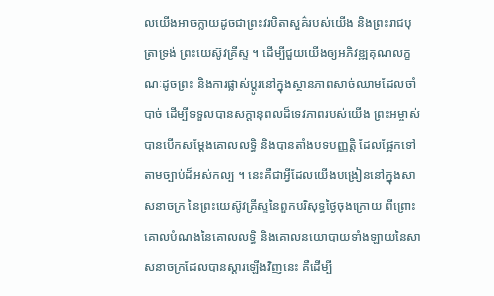លយើងអាចក្លាយដូចជាព្រះវរបិតាសួគ៌របស់យើង និងព្រះរាជបុត្រាទ្រង់ ព្រះយេស៊ូវគ្រីស្ទ ។ ដើម្បីជួយយើងឲ្យអភិវឌ្ឍគុណលក្ខណៈដូចព្រះ និងការផ្លាស់ប្ដូរនៅក្នុងស្ថានភាពសាច់ឈាមដែលចាំបាច់ ដើម្បីទទួលបានសក្តានុពលដ៏ទេវភាពរបស់យើង ព្រះអម្ចាស់បានបើកសម្ដែងគោលលទ្ធិ និងបានតាំងបទបញ្ញត្តិ ដែលផ្អែកទៅតាមច្បាប់ដ៏អស់កល្ប ។ នេះគឺជាអ្វីដែលយើងបង្រៀននៅក្នុងសាសនាចក្រ នៃព្រះយេស៊ូវគ្រីស្ទនៃពួកបរិសុទ្ធថ្ងៃចុងក្រោយ ពីព្រោះគោលបំណងនៃគោលលទ្ធិ និងគោលនយោបាយទាំងឡាយនៃសាសនាចក្រដែលបានស្ដារឡើងវិញនេះ គឺដើម្បី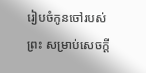រៀបចំកូនចៅរបស់ព្រះ សម្រាប់សេចក្ដី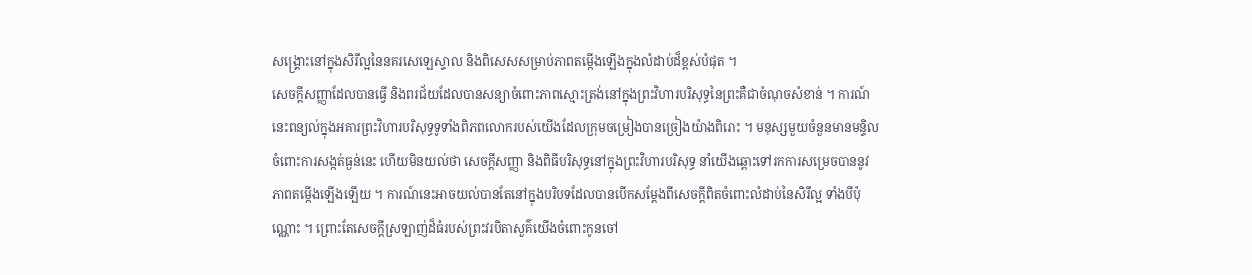សង្គ្រោះនៅក្នុងសិរីល្អនៃនគរសេឡេស្ទាល និងពិសេសសម្រាប់ភាពតម្កើងឡើងក្នុងលំដាប់ដ៏ខ្ពស់បំផុត ។
សេចក្ដីសញ្ញាដែលបានធ្វើ និងពរជ័យដែលបានសន្យាចំពោះភាពស្មោះត្រង់នៅក្នុងព្រះវិហារបរិសុទ្ធនៃព្រះគឺជាចំណុចសំខាន់ ។ ការណ៍នេះពន្យល់ក្នុងអគារព្រះវិហារបរិសុទ្ធទូទាំងពិភពលោករបស់យើងដែលក្រុមចម្រៀងបានច្រៀងយ៉ាងពិរោះ ។ មនុស្សមួយចំនួនមានមន្ទិលចំពោះការសង្កត់ធ្ងន់នេះ ហើយមិនយល់ថា សេចក្ដីសញ្ញា និងពិធីបរិសុទ្ធនៅក្នុងព្រះវិហារបរិសុទ្ធ នាំយើងឆ្ពោះទៅរកការសម្រេចបាននូវភាពតម្កើងឡើងឡើយ ។ ការណ៍នេះអាចយល់បានតែនៅក្នុងបរិបទដែលបានបើកសម្ដែងពីសេចក្ដីពិតចំពោះលំដាប់នៃសិរីល្អ ទាំងបីប៉ុណ្ណោះ ។ ព្រោះតែសេចក្ដីស្រឡាញ់ដ៏ធំរបស់ព្រះវរបិតាសួគ៌យើងចំពោះកូនចៅ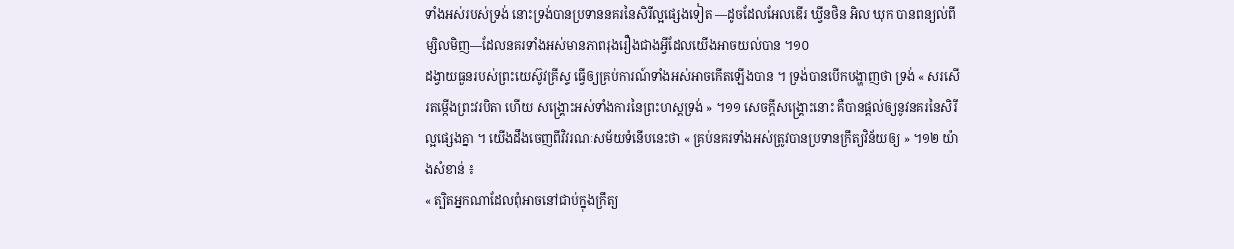ទាំងអស់របស់ទ្រង់ នោះទ្រង់បានប្រទាននគរនៃសិរីល្អផ្សេងទៀត —ដូចដែលអែលឌើរ ឃ្វីនថិន អិល ឃុក បានពន្យល់ពីម្សិលមិញ—ដែលនគរទាំងអស់មានភាពរុងរឿងជាងអ្វីដែលយើងអាចយល់បាន ។១០
ដង្វាយធួនរបស់ព្រះយេស៊ូវគ្រីស្ទ ធ្វើឲ្យគ្រប់ការណ៍ទាំងអស់អាចកើតឡើងបាន ។ ទ្រង់បានបើកបង្ហាញថា ទ្រង់ « សរសើរតម្កើងព្រះវរបិតា ហើយ សង្គ្រោះអស់ទាំងការនៃព្រះហស្តទ្រង់ » ។១១ សេចក្ដីសង្គ្រោះនោះ គឺបានផ្ដល់ឲ្យនូវនគរនៃសិរីល្អផ្សេងគ្នា ។ យើងដឹងចេញពីវិវរណៈសម័យទំនើបនេះថា « គ្រប់នគរទាំងអស់ត្រូវបានប្រទានក្រឹត្យវិន័យឲ្យ » ។១២ យ៉ាងសំខាន់ ៖
« ត្បិតអ្នកណាដែលពុំអាចនៅជាប់ក្នុងក្រឹត្យ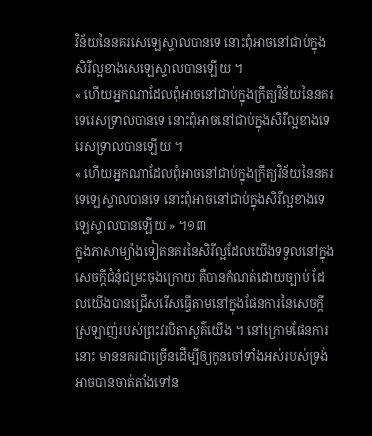វិន័យនៃនគរសេឡេស្ទាលបានទេ នោះពុំអាចនៅជាប់ក្នុងសិរីល្អខាងសេឡេស្ទាលបានឡើយ ។
« ហើយអ្នកណាដែលពុំអាចនៅជាប់ក្នុងក្រឹត្យវិន័យនៃនគរទេរេសទ្រាលបានទេ នោះពុំអាចនៅជាប់ក្នុងសិរីល្អខាងទេរេសទ្រាលបានឡើយ ។
« ហើយអ្នកណាដែលពុំអាចនៅជាប់ក្នុងក្រឹត្យវិន័យនៃនគរទេឡេស្ទាលបានទេ នោះពុំអាចនៅជាប់ក្នុងសិរីល្អខាងទេឡេស្ទាលបានឡើយ » ។១៣
ក្នុងភាសាម្យ៉ាងទៀតនគរនៃសិរីល្អដែលយើងទទួលនៅក្នុងសេចក្តីជំនុំជម្រះចុងក្រោយ គឺបានកំណត់ដោយច្បាប់ ដែលយើងបានជ្រើសរើសធ្វើតាមនៅក្នុងផែនការនៃសេចក្តីស្រឡាញ់របស់ព្រះវរបិតាសួគ៌យើង ។ នៅក្រោមផែនការនោះ មាននគរជាច្រើនដើម្បីឲ្យកូនចៅទាំងអស់របស់ទ្រង់អាចបានចាត់តាំងទៅន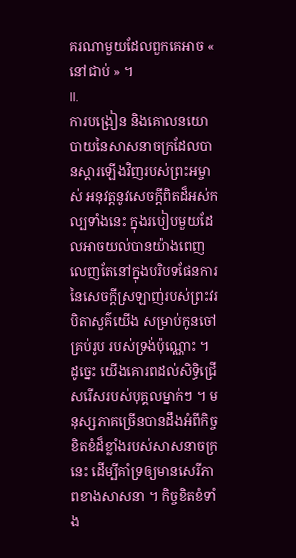គរណាមួយដែលពួកគេអាច « នៅជាប់ » ។
II.
ការបង្រៀន និងគោលនយោបាយនៃសាសនាចក្រដែលបានស្ដារឡើងវិញរបស់ព្រះអម្ចាស់ អនុវត្តនូវសេចក្ដីពិតដ៏អស់កល្បទាំងនេះ ក្នុងរបៀបមួយដែលអាចយល់បានយ៉ាងពេញលេញតែនៅក្នុងបរិបទផែនការនៃសេចក្តីស្រឡាញ់របស់ព្រះវរបិតាសួគ៌យើង សម្រាប់កូនចៅ គ្រប់រូប របស់ទ្រង់ប៉ុណ្ណោះ ។
ដូច្នេះ យើងគោរពដល់សិទ្ធិជ្រើសរើសរបស់បុគ្គលម្នាក់ៗ ។ មនុស្សភាគច្រើនបានដឹងអំពីកិច្ចខិតខំដ៏ខ្លាំងរបស់សាសនាចក្រនេះ ដើម្បីគាំទ្រឲ្យមានសេរីភាពខាងសាសនា ។ កិច្ចខិតខំទាំង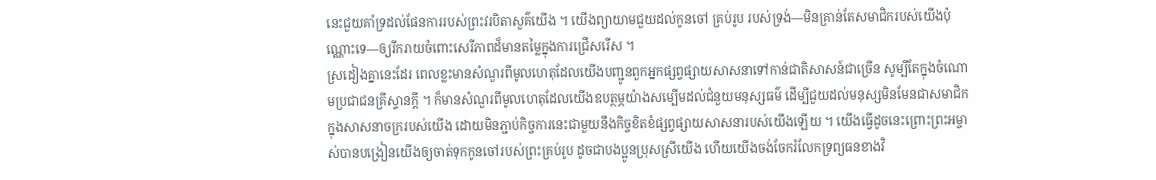នេះជួយគាំទ្រដល់ផែនការរបស់ព្រះវរបិតាសួគ៌យើង ។ យើងព្យាយាមជួយដល់កូនចៅ គ្រប់រូប របស់ទ្រង់—មិនគ្រាន់តែសមាជិករបស់យើងប៉ុណ្ណោះទេ—ឲ្យរីករាយចំពោះសេរីភាពដ៏មានតម្លៃក្នុងការជ្រើសរើស ។
ស្រដៀងគ្នានេះដែរ ពេលខ្លះមានសំណួរពីមូលហេតុដែលយើងបញ្ជូនពួកអ្នកផ្សព្វផ្សាយសាសនាទៅកាន់ជាតិសាសន៍ជាច្រើន សូម្បីតែក្នុងចំណោមប្រជាជនគ្រីស្ទានក្ដី ។ ក៏មានសំណួរពីមូលហេតុដែលយើងឧបត្ថម្ភយ៉ាងសម្បើមដល់ជំនួយមនុស្សធម៌ ដើម្បីជួយដល់មនុស្សមិនមែនជាសមាជិកក្នុងសាសនាចក្ររបស់យើង ដោយមិនភ្ជាប់កិច្ចការនេះជាមួយនឹងកិច្ចខិតខំផ្សព្វផ្សាយសាសនារបស់យើងឡើយ ។ យើងធ្វើដូចនេះព្រោះព្រះអម្ចាស់បានបង្រៀនយើងឲ្យចាត់ទុកកូនចៅរបស់ព្រះគ្រប់រូប ដូចជាបងប្អូនប្រុសស្រីយើង ហើយយើងចង់ចែករំលែកទ្រព្យធនខាងវិ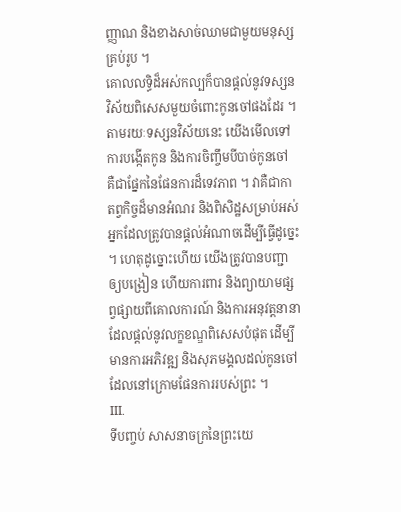ញ្ញាណ និងខាងសាច់ឈាមជាមួយមនុស្សគ្រប់រូប ។
គោលលទ្ធិដ៏អស់កល្បក៏បានផ្ដល់នូវទស្សនវិស័យពិសេសមួយចំពោះកូនចៅផងដែរ ។ តាមរយៈទស្សនវិស័យនេះ យើងមើលទៅការបង្កើតកូន និងការចិញ្ចឹមបីបាច់កូនចៅ គឺជាផ្នែកនៃផែនការដ៏ទេវភាព ។ វាគឺជាកាតព្វកិច្ចដ៏មានអំណរ និងពិសិដ្ឋសម្រាប់អស់អ្នកដែលត្រូវបានផ្ដល់អំណាចដើម្បីធ្វើដូច្នេះ ។ ហេតុដូច្នោះហើយ យើងត្រូវបានបញ្ជាឲ្យបង្រៀន ហើយការពារ និងព្យាយាមផ្សព្វផ្សាយពីគោលការណ៍ និងការអនុវត្តនានា ដែលផ្ដល់នូវលក្ខខណ្ឌពិសេសបំផុត ដើម្បីមានការអភិវឌ្ឍ និងសុភមង្គលដល់កូនចៅដែលនៅក្រោមផែនការរបស់ព្រះ ។
III.
ទីបញ្ចប់ សាសនាចក្រនៃព្រះយេ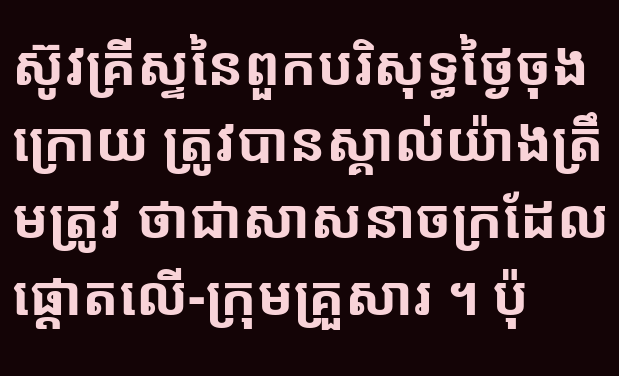ស៊ូវគ្រីស្ទនៃពួកបរិសុទ្ធថ្ងៃចុងក្រោយ ត្រូវបានស្គាល់យ៉ាងត្រឹមត្រូវ ថាជាសាសនាចក្រដែលផ្ដោតលើ-ក្រុមគ្រួសារ ។ ប៉ុ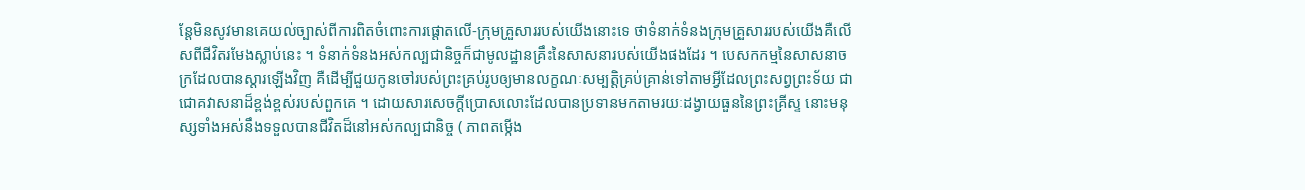ន្តែមិនសូវមានគេយល់ច្បាស់ពីការពិតចំពោះការផ្ដោតលើ-ក្រុមគ្រួសាររបស់យើងនោះទេ ថាទំនាក់ទំនងក្រុមគ្រួសាររបស់យើងគឺលើសពីជីវិតរមែងស្លាប់នេះ ។ ទំនាក់ទំនងអស់កល្បជានិច្ចក៏ជាមូលដ្ឋានគ្រឹះនៃសាសនារបស់យើងផងដែរ ។ បេសកកម្មនៃសាសនាចក្រដែលបានស្ដារឡើងវិញ គឺដើម្បីជួយកូនចៅរបស់ព្រះគ្រប់រូបឲ្យមានលក្ខណៈសម្បត្តិគ្រប់គ្រាន់ទៅតាមអ្វីដែលព្រះសព្វព្រះទ័យ ជាជោគវាសនាដ៏ខ្ពង់ខ្ពស់របស់ពួកគេ ។ ដោយសារសេចក្ដីប្រោសលោះដែលបានប្រទានមកតាមរយៈដង្វាយធួននៃព្រះគ្រីស្ទ នោះមនុស្សទាំងអស់នឹងទទួលបានជីវិតដ៏នៅអស់កល្បជានិច្ច ( ភាពតម្កើង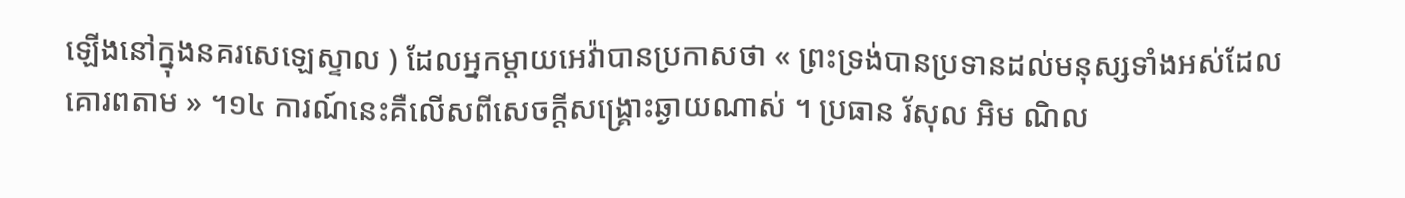ឡើងនៅក្នុងនគរសេឡេស្ទាល ) ដែលអ្នកម្ដាយអេវ៉ាបានប្រកាសថា « ព្រះទ្រង់បានប្រទានដល់មនុស្សទាំងអស់ដែលគោរពតាម » ។១៤ ការណ៍នេះគឺលើសពីសេចក្ដីសង្គ្រោះឆ្ងាយណាស់ ។ ប្រធាន រ័សុល អិម ណិល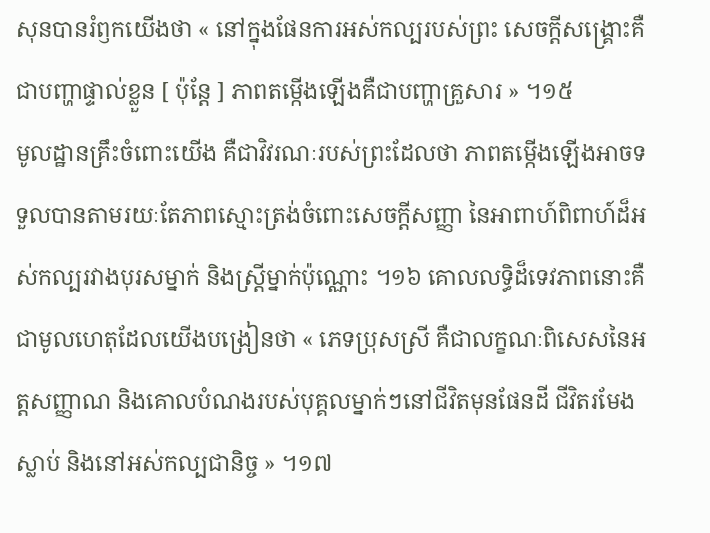សុនបានរំឭកយើងថា « នៅក្នុងផែនការអស់កល្បរបស់ព្រះ សេចក្តីសង្គ្រោះគឺជាបញ្ហាផ្ទាល់ខ្លួន [ ប៉ុន្តែ ] ភាពតម្កើងឡើងគឺជាបញ្ហាគ្រួសារ » ។១៥
មូលដ្ឋានគ្រឹះចំពោះយើង គឺជាវិវរណៈរបស់ព្រះដែលថា ភាពតម្កើងឡើងអាចទទួលបានតាមរយៈតែភាពស្មោះត្រង់ចំពោះសេចក្ដីសញ្ញា នៃអាពាហ៍ពិពាហ៍ដ៏អស់កល្បរវាងបុរសម្នាក់ និងស្រ្តីម្នាក់ប៉ុណ្ណោះ ។១៦ គោលលទ្ធិដ៏ទេវភាពនោះគឺជាមូលហេតុដែលយើងបង្រៀនថា « ភេទប្រុសស្រី គឺជាលក្ខណៈពិសេសនៃអត្តសញ្ញាណ និងគោលបំណងរបស់បុគ្គលម្នាក់ៗនៅជីវិតមុនផែនដី ជីវិតរមែងស្លាប់ និងនៅអស់កល្បជានិច្ច » ។១៧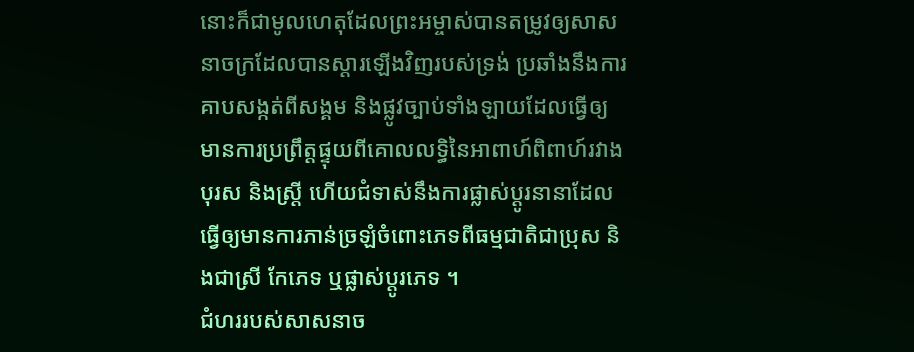នោះក៏ជាមូលហេតុដែលព្រះអម្ចាស់បានតម្រូវឲ្យសាសនាចក្រដែលបានស្ដារឡើងវិញរបស់ទ្រង់ ប្រឆាំងនឹងការគាបសង្កត់ពីសង្គម និងផ្លូវច្បាប់ទាំងឡាយដែលធ្វើឲ្យមានការប្រព្រឹត្តផ្ទុយពីគោលលទ្ធិនៃអាពាហ៍ពិពាហ៍រវាងបុរស និងស្ត្រី ហើយជំទាស់នឹងការផ្លាស់ប្តូរនានាដែលធ្វើឲ្យមានការភាន់ច្រឡំចំពោះភេទពីធម្មជាតិជាប្រុស និងជាស្រី កែភេទ ឬផ្លាស់ប្តូរភេទ ។
ជំហររបស់សាសនាច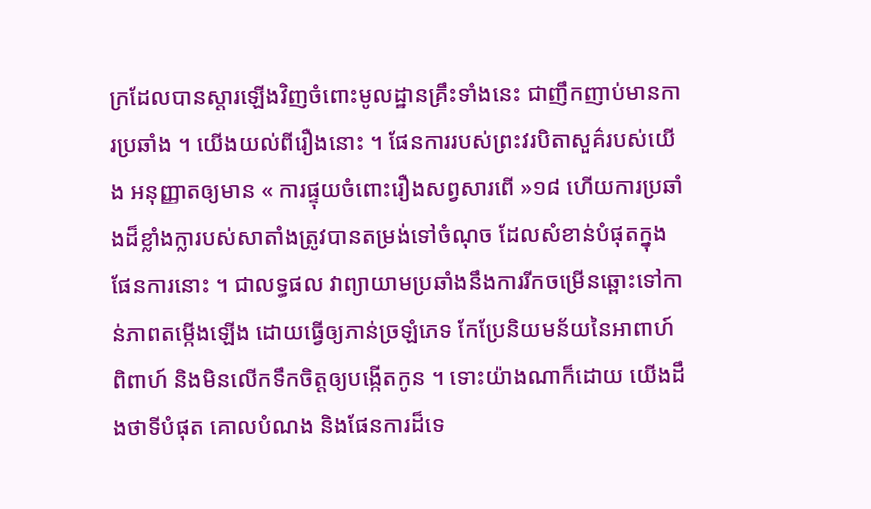ក្រដែលបានស្ដារឡើងវិញចំពោះមូលដ្ឋានគ្រឹះទាំងនេះ ជាញឹកញាប់មានការប្រឆាំង ។ យើងយល់ពីរឿងនោះ ។ ផែនការរបស់ព្រះវរបិតាសួគ៌របស់យើង អនុញ្ញាតឲ្យមាន « ការផ្ទុយចំពោះរឿងសព្វសារពើ »១៨ ហើយការប្រឆាំងដ៏ខ្លាំងក្លារបស់សាតាំងត្រូវបានតម្រង់ទៅចំណុច ដែលសំខាន់បំផុតក្នុងផែនការនោះ ។ ជាលទ្ធផល វាព្យាយាមប្រឆាំងនឹងការរីកចម្រើនឆ្ពោះទៅកាន់ភាពតម្កើងឡើង ដោយធ្វើឲ្យភាន់ច្រឡំភេទ កែប្រែនិយមន័យនៃអាពាហ៍ពិពាហ៍ និងមិនលើកទឹកចិត្តឲ្យបង្កើតកូន ។ ទោះយ៉ាងណាក៏ដោយ យើងដឹងថាទីបំផុត គោលបំណង និងផែនការដ៏ទេ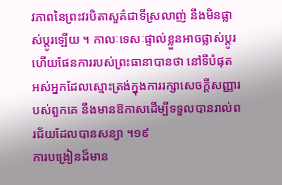វភាពនៃព្រះវរបិតាសួគ៌ជាទីស្រលាញ់ នឹងមិនផ្លាស់ប្ដូរឡើយ ។ កាលៈទេសៈផ្ទាល់ខ្លួនអាចផ្លាស់ប្ដូរ ហើយផែនការរបស់ព្រះធានាបានថា នៅទីបំផុត អស់អ្នកដែលស្មោះត្រង់ក្នុងការរក្សាសេចក្ដីសញ្ញារបស់ពួកគេ នឹងមានឱកាសដើម្បីទទួលបានរាល់ពរជ័យដែលបានសន្យា ។១៩
ការបង្រៀនដ៏មាន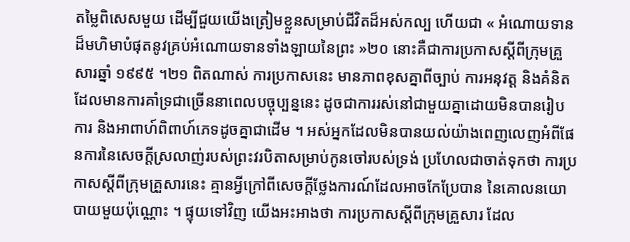តម្លៃពិសេសមួយ ដើម្បីជួយយើងត្រៀមខ្លួនសម្រាប់ជីវិតដ៏អស់កល្ប ហើយជា « អំណោយទានដ៏មហិមាបំផុតនូវគ្រប់អំណោយទានទាំងឡាយនៃព្រះ »២០ នោះគឺជាការប្រកាសស្ដីពីក្រុមគ្រួសារឆ្នាំ ១៩៩៥ ។២១ ពិតណាស់ ការប្រកាសនេះ មានភាពខុសគ្នាពីច្បាប់ ការអនុវត្ត និងគំនិតដែលមានការគាំទ្រជាច្រើននាពេលបច្ចុប្បន្ននេះ ដូចជាការរស់នៅជាមួយគ្នាដោយមិនបានរៀបការ និងអាពាហ៍ពិពាហ៍ភេទដូចគ្នាជាដើម ។ អស់អ្នកដែលមិនបានយល់យ៉ាងពេញលេញអំពីផែនការនៃសេចក្ដីស្រលាញ់របស់ព្រះវរបិតាសម្រាប់កូនចៅរបស់ទ្រង់ ប្រហែលជាចាត់ទុកថា ការប្រកាសស្ដីពីក្រុមគ្រួសារនេះ គ្មានអ្វីក្រៅពីសេចក្ដីថ្លែងការណ៍ដែលអាចកែប្រែបាន នៃគោលនយោបាយមួយប៉ុណ្ណោះ ។ ផ្ទុយទៅវិញ យើងអះអាងថា ការប្រកាសស្ដីពីក្រុមគ្រួសារ ដែល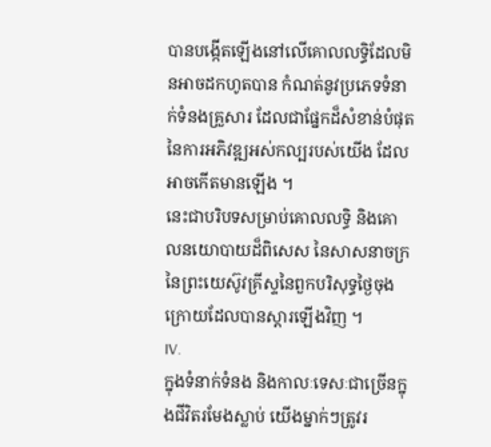បានបង្កើតឡើងនៅលើគោលលទ្ធិដែលមិនអាចដកហូតបាន កំណត់នូវប្រភេទទំនាក់ទំនងគ្រួសារ ដែលជាផ្នែកដ៏សំខាន់បំផុតនៃការអភិវឌ្ឍអស់កល្បរបស់យើង ដែលអាចកើតមានឡើង ។
នេះជាបរិបទសម្រាប់គោលលទ្ធិ និងគោលនយោបាយដ៏ពិសេស នៃសាសនាចក្រនៃព្រះយេស៊ូវគ្រីស្ទនៃពួកបរិសុទ្ធថ្ងៃចុងក្រោយដែលបានស្ដារឡើងវិញ ។
IV.
ក្នុងទំនាក់ទំនង និងកាលៈទេសៈជាច្រើនក្នុងជីវិតរមែងស្លាប់ យើងម្នាក់ៗត្រូវរ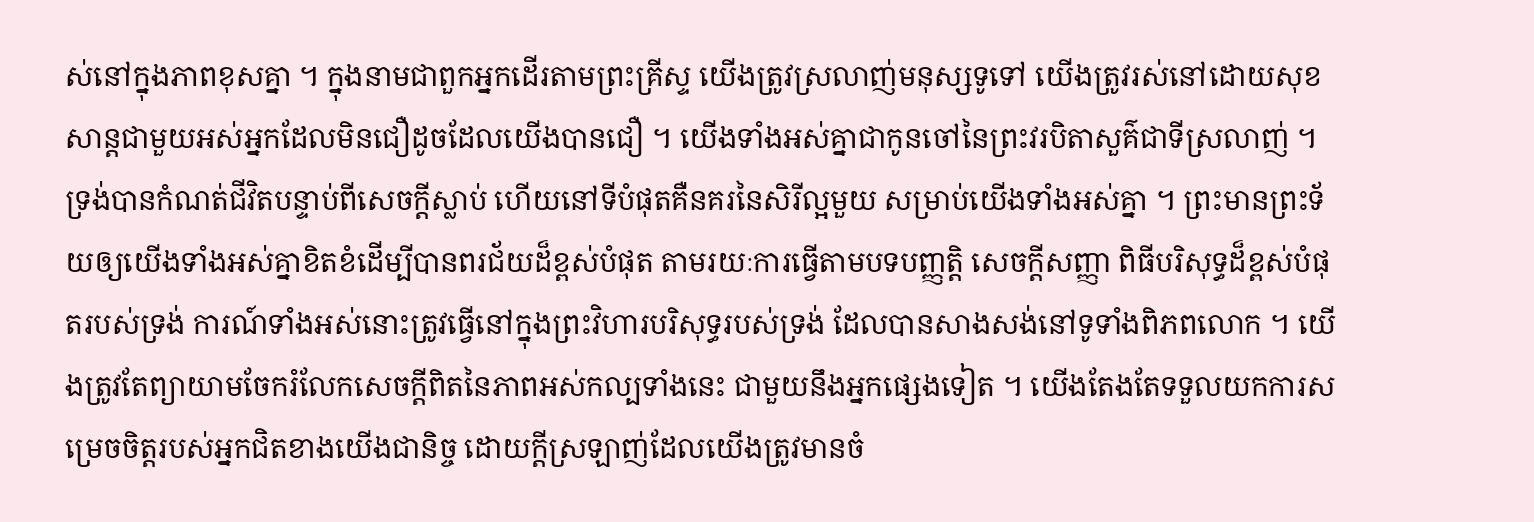ស់នៅក្នុងភាពខុសគ្នា ។ ក្នុងនាមជាពួកអ្នកដើរតាមព្រះគ្រីស្ទ យើងត្រូវស្រលាញ់មនុស្សទូទៅ យើងត្រូវរស់នៅដោយសុខសាន្តជាមួយអស់អ្នកដែលមិនជឿដូចដែលយើងបានជឿ ។ យើងទាំងអស់គ្នាជាកូនចៅនៃព្រះវរបិតាសួគ៌ជាទីស្រលាញ់ ។ ទ្រង់បានកំណត់ជីវិតបន្ទាប់ពីសេចក្ដីស្លាប់ ហើយនៅទីបំផុតគឺនគរនៃសិរីល្អមួយ សម្រាប់យើងទាំងអស់គ្នា ។ ព្រះមានព្រះទ័យឲ្យយើងទាំងអស់គ្នាខិតខំដើម្បីបានពរជ័យដ៏ខ្ពស់បំផុត តាមរយៈការធ្វើតាមបទបញ្ញត្តិ សេចក្ដីសញ្ញា ពិធីបរិសុទ្ធដ៏ខ្ពស់បំផុតរបស់ទ្រង់ ការណ៍ទាំងអស់នោះត្រូវធ្វើនៅក្នុងព្រះវិហារបរិសុទ្ធរបស់ទ្រង់ ដែលបានសាងសង់នៅទូទាំងពិភពលោក ។ យើងត្រូវតែព្យាយាមចែករំលែកសេចក្ដីពិតនៃភាពអស់កល្បទាំងនេះ ជាមួយនឹងអ្នកផ្សេងទៀត ។ យើងតែងតែទទួលយកការសម្រេចចិត្តរបស់អ្នកជិតខាងយើងជានិច្ច ដោយក្តីស្រឡាញ់ដែលយើងត្រូវមានចំ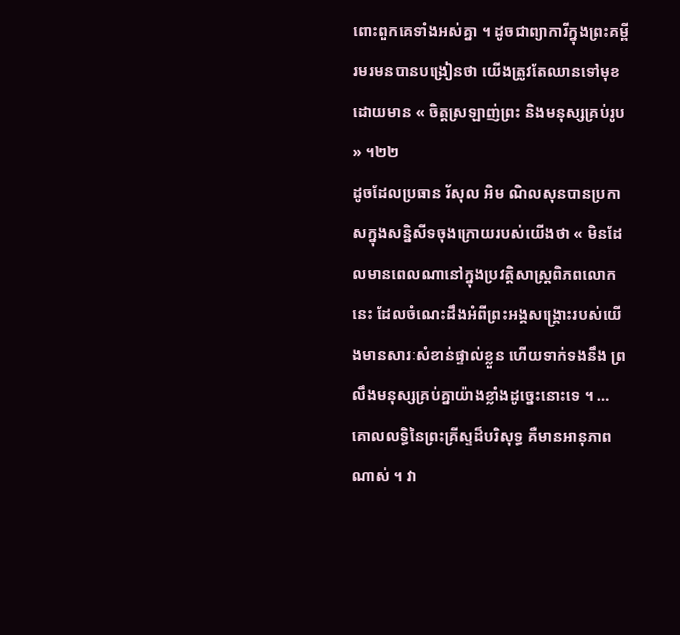ពោះពួកគេទាំងអស់គ្នា ។ ដូចជាព្យាការីក្នុងព្រះគម្ពីរមរមនបានបង្រៀនថា យើងត្រូវតែឈានទៅមុខ ដោយមាន « ចិត្តស្រឡាញ់ព្រះ និងមនុស្សគ្រប់រូប » ។២២
ដូចដែលប្រធាន រ័សុល អិម ណិលសុនបានប្រកាសក្នុងសន្និសីទចុងក្រោយរបស់យើងថា « មិនដែលមានពេលណានៅក្នុងប្រវត្តិសាស្រ្តពិភពលោកនេះ ដែលចំណេះដឹងអំពីព្រះអង្គសង្រ្គោះរបស់យើងមានសារៈសំខាន់ផ្ទាល់ខ្លួន ហើយទាក់ទងនឹង ព្រលឹងមនុស្សគ្រប់គ្នាយ៉ាងខ្លាំងដូច្នេះនោះទេ ។ … គោលលទ្ធិនៃព្រះគ្រីស្ទដ៏បរិសុទ្ធ គឺមានអានុភាពណាស់ ។ វា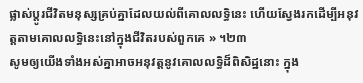ផ្លាស់ប្តូរជីវិតមនុស្សគ្រប់គ្នាដែលយល់ពីគោលលទ្ធិនេះ ហើយស្វែងរកដើម្បីអនុវត្តតាមគោលលទ្ធិនេះនៅក្នុងជីវិតរបស់ពួកគេ » ។២៣
សូមឲ្យយើងទាំងអស់គ្នាអាចអនុវត្តនូវគោលលទ្ធិដ៏ពិសិដ្ឋនោះ ក្នុង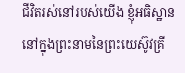ជីវិតរស់នៅរបស់យើង ខ្ញុំអធិស្ឋាន នៅក្នុងព្រះនាមនៃព្រះយេស៊ូវគ្រី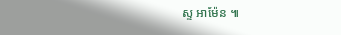ស្ទ អាម៉ែន ៕